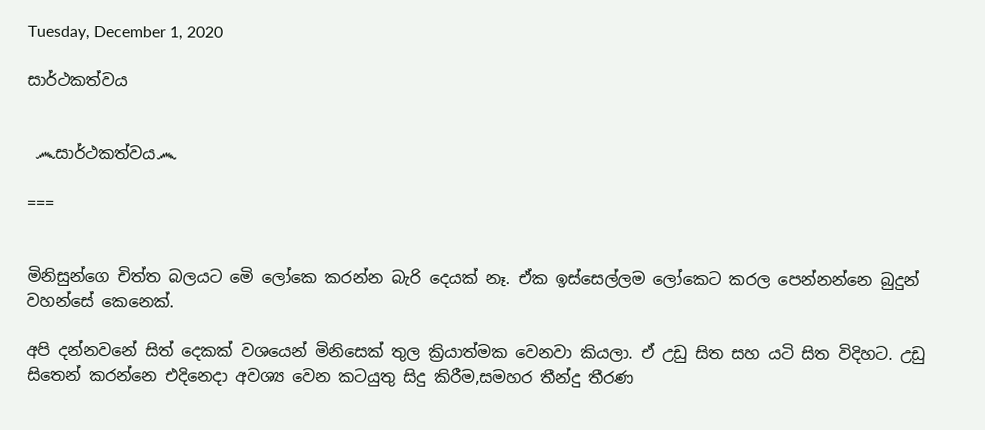Tuesday, December 1, 2020

සාර්ථකත්වය


 ෴සාර්ථකත්වය෴

===


මිනිසුන්ගෙ චිත්ත බලයට මෙි ලෝකෙ කරන්න බැරි දෙයක් නෑ. ඒක ඉස්සෙල්ලම ලෝකෙට කරල පෙන්නන්නෙ බුදුන් වහන්සේ කෙනෙක්.

අපි දන්නවනේ සිත් දෙකක් වශයෙන් මිනිසෙක් තුල ක්‍රියාත්මක වෙනවා කියලා. ඒ උඩු සිත සහ යටි සිත විදිහට. උඩු සිතෙන් කරන්නෙ එදිනෙදා අවශ්‍ය වෙන කටයුතු සිදු කිරීම,සමහර තීන්දු තීරණ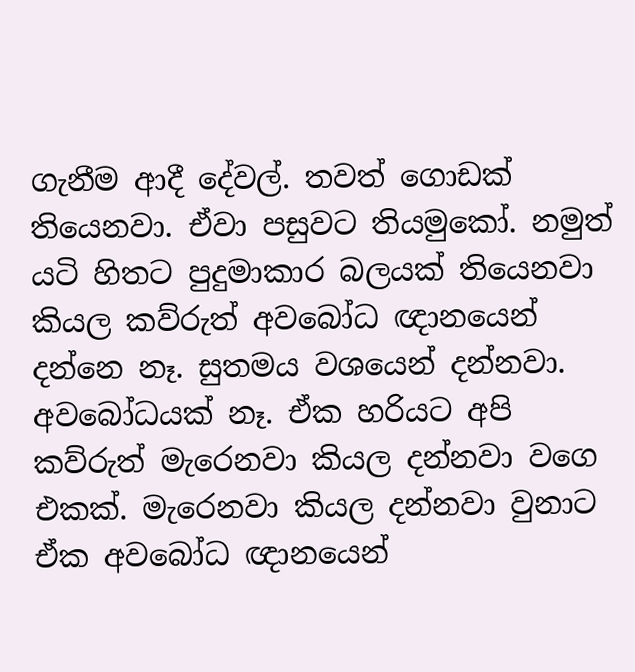ගැනීම ආදී දේවල්. තවත් ගොඩක් තියෙනවා. ඒවා පසුවට තියමුකෝ. නමුත් යටි හිතට පුදුමාකාර බලයක් තියෙනවා කියල කව්රුත් අවබෝධ ඥානයෙන් දන්නෙ නෑ. සුතමය වශයෙන් දන්නවා. අවබෝධයක් නෑ. ඒක හරියට අපි කව්රුත් මැරෙනවා කියල දන්නවා වගෙ එකක්. මැරෙනවා කියල දන්නවා වුනාට ඒක අවබෝධ ඥානයෙන්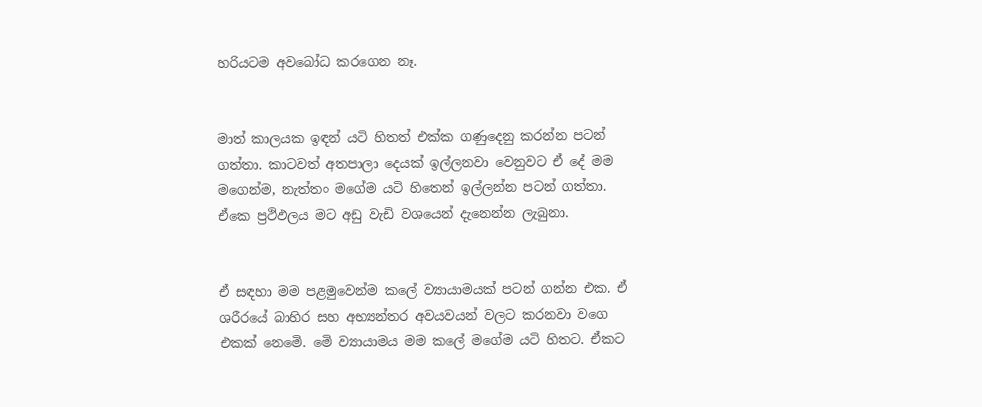හරියටම අවබෝධ කරගෙන නෑ.


මාත් කාලයක ඉඳන් යටි හිතත් එක්ක ගණුදෙනු කරන්න පටන් ගත්තා. කාටවත් අතපාලා දෙයක් ඉල්ලනවා වෙනුවට ඒ දේ මම මගෙන්ම, නැත්තං මගේම යටි හිතෙන් ඉල්ලන්න පටන් ගත්තා. ඒකෙ ප්‍රථිඵලය මට අඩු වැඩි වශයෙන් දැනෙන්න ලැබුනා.


ඒ සඳහා මම පළමුවෙන්ම කලේ ව්‍යායාමයක් පටන් ගන්න එක. ඒ ශරීරයේ බාහිර සහ අභ්‍යන්තර අවයවයන් වලට කරනවා වගෙ එකක් නෙමෙි. මෙි ව්‍යායාමය මම කලේ මගේම යටි හිතට. ඒකට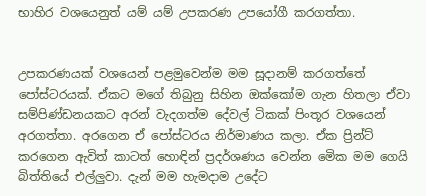භාහිර වශයෙනුත් යම් යම් උපකරණ උපයෝගී කරගත්තා.


උපකරණයක් වශයෙන් පළමුවෙන්ම මම සූදානම් කරගත්තේ පෝස්ටරයක්. ඒකට මගේ තිබුනු සිහින ඔක්කෝම ගැන හිතලා ඒවා සම්පිණ්ඩනයකට අරන් වැදගත්ම දේවල් ටිකක් පිංතූර වශයෙන් අරගත්තා. අරගෙන ඒ පෝස්ටරය නිර්මාණය කලා. ඒක ප්‍රින්ට් කරගෙන ඇවිත් කාටත් හොඳින් ප්‍රදර්ශණය වෙන්න මෙික මම ගෙයි බිත්තියේ එල්ලුවා. දැන් මම හැමදාම උදේට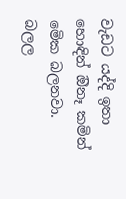වැඩට යද්දි ඉතා හොඳින් ඔිනෑ කමින් මෙික බලනවා. බලල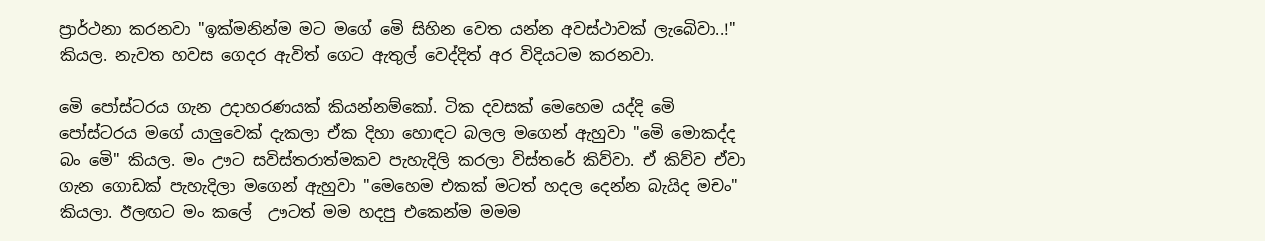ප්‍රාර්ථනා කරනවා "ඉක්මනින්ම මට මගේ මෙි සිහින වෙත යන්න අවස්ථාවක් ලැබෙිවා..!" කියල. නැවත හවස ගෙදර ඇවිත් ගෙට ඇතුල් වෙද්දිත් අර විදියටම කරනවා.

මෙි පෝස්ටරය ගැන උදාහරණයක් කියන්නම්කෝ. ටික දවසක් මෙහෙම යද්දි මෙි පෝස්ටරය මගේ යාලුවෙක් දැකලා ඒක දිහා හොඳට බලල මගෙන් ඇහුවා "මෙි මොකද්ද බං මෙි" කියල. මං ඌට සවිස්තරාත්මකව පැහැදිලි කරලා විස්තරේ කිව්වා. ඒ කිව්ව ඒවා ගැන ගොඩක් පැහැදිලා මගෙන් ඇහුවා "මෙහෙම එකක් මටත් හදල දෙන්න බැයිද මචං" කියලා. ඊලඟට මං කලේ  ඌටත් මම හදපු එකෙන්ම මමම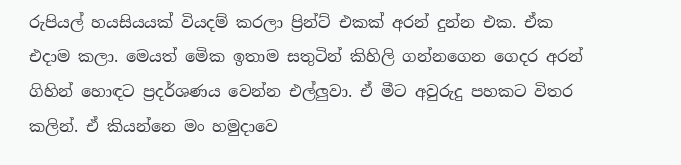රුපියල් හයසියයක් වියදම් කරලා ප්‍රින්ට් එකක් අරන් දුන්න එක. ඒක එදාම කලා. මෙයත් මෙික ඉතාම සතුටින් කිහිලි ගන්නගෙන ගෙදර අරන් ගිහින් හොඳට ප්‍රදර්ශණය වෙන්න එල්ලුවා. ඒ මීට අවුරුදු පහකට විතර කලින්. ඒ කියන්නෙ මං හමුදාවෙ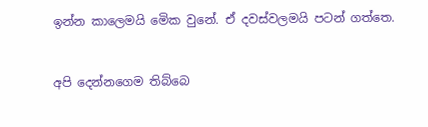ඉන්න කාලෙමයි මෙික වුනේ. ඒ දවස්වලමයි පටන් ගත්තෙ.


අපි දෙන්නගෙම තිබ්බෙ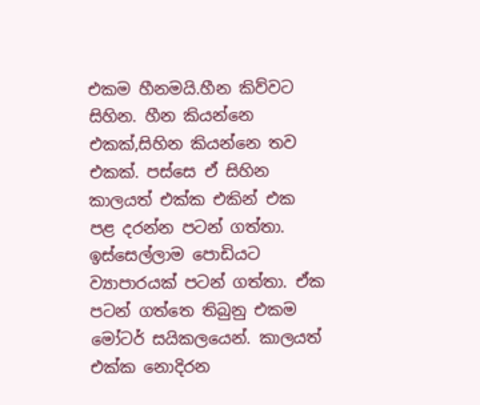එකම හීනමයි.හීන කිව්වට සිහින. හීන කියන්නෙ එකක්,සිහින කියන්නෙ තව එකක්. පස්සෙ ඒ සිහින කාලයත් එක්ක එකින් එක පළ දරන්න පටන් ගත්තා. ඉස්සෙල්ලාම පොඩියට ව්‍යාපාරයක් පටන් ගත්තා. ඒක පටන් ගත්තෙ තිබුනු එකම මෝටර් සයිකලයෙන්. කාලයත් එක්ක නොදිරන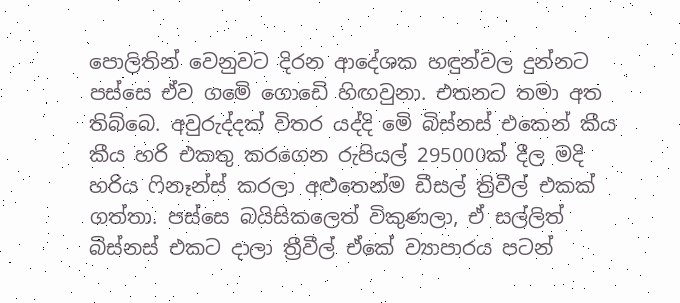පොලිතින් වෙනුවට දිරන ආදේශක හඳුන්වල දුන්නට පස්සෙ ඒව ගමෙි ගොඩෙි හිඟවුනා. එතනට තමා අත තිබ්බෙ. අවුරුද්දක් විතර යද්දි මෙි බිස්නස් එකෙන් කීය කීය හරි එකතු කරගෙන රුපියල් 295000ක් දීල මදි හරිය ෆිනෑන්ස් කරලා අළුතෙන්ම ඩීසල් ත්‍රිවීල් එකක් ගත්තා. පස්සෙ බයිසිකලෙත් විකුණලා, ඒ සල්ලිත් බිස්නස් එකට දාලා ත්‍රීවීල් ඒකේ ව්‍යාපාරය පටන්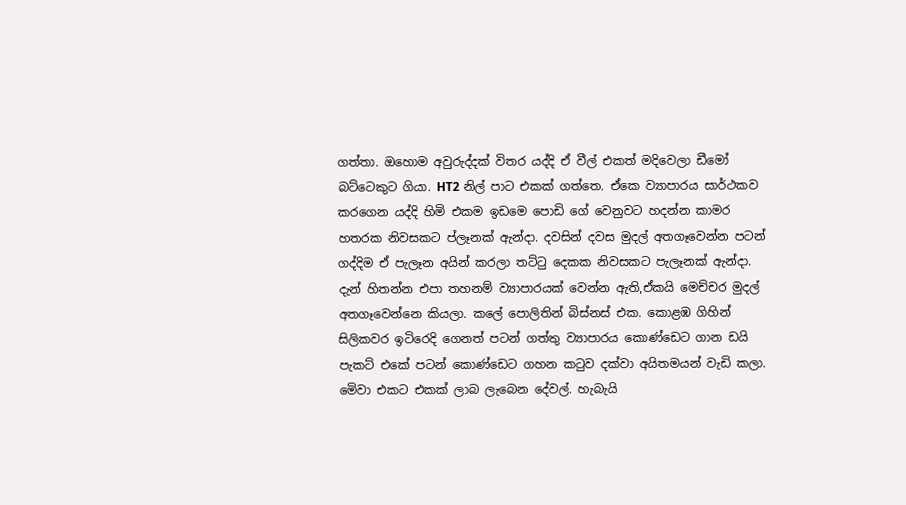ගත්තා. ඔහොම අවුරුද්දක් විතර යද්දි ඒ වීල් එකත් මදිවෙලා ඩීමෝ බට්ටෙකුට ගියා. HT2 නිල් පාට එකක් ගත්තෙ. ඒකෙ ව්‍යාපාරය සාර්ථකව කරගෙන යද්දි හිමි එකම ඉඩමෙ පොඩි ගේ වෙනුවට හදන්න කාමර හතරක නිවසකට ප්ලෑනක් ඇන්දා. දවසින් දවස මුදල් අතගෑවෙන්න පටන් ගද්දිම ඒ පැලෑන අයින් කරලා තට්ටු දෙකක නිවසකට පැලෑනක් ඇන්දා. දැන් හිතන්න එපා තහනම් ව්‍යාපාරයක් වෙන්න ඇති,ඒකයි මෙච්චර මුදල් අතගෑවෙන්නෙ කියලා. කලේ පොලිතින් බිස්නස් එක. කොළඹ ගිහින් සිලිකවර ඉටිරෙදි ගෙනත් පටන් ගත්තු ව්‍යාපාරය කොණ්ඩෙට ගාන ඩයි පැකට් එකේ පටන් කොණ්ඩෙට ගහන කටුව දක්වා අයිතමයන් වැඩි කලා. මෙිවා එකට එකක් ලාබ ලැබෙන දේවල්. හැබැයි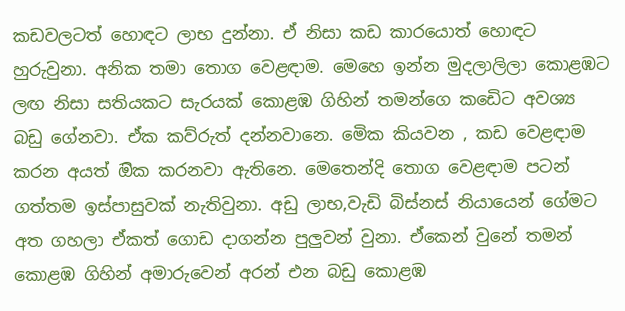කඩවලටත් හොඳට ලාභ දුන්නා. ඒ නිසා කඩ කාරයොත් හොඳට හුරුවුනා. අනික තමා තොග වෙළඳාම. මෙහෙ ඉන්න මුදලාලිලා කොළඹට ලඟ නිසා සතියකට සැරයක් කොළඹ ගිහින් තමන්ගෙ කඩෙිට අවශ්‍ය බඩු ගේනවා. ඒක කව්රුත් දන්නවානෙ. මෙික කියවන , කඩ වෙළඳාම කරන අයත් ඔික කරනවා ඇතිනෙ. මෙතෙන්දි තොග වෙළඳාම පටන් ගත්තම ඉස්පාසුවක් නැතිවුනා. අඩු ලාභ,වැඩි බිස්නස් නියායෙන් ගේමට අත ගහලා ඒකත් ගොඩ දාගන්න පුලුවන් වුනා. ඒකෙන් වුනේ තමන් කොළඹ ගිහින් අමාරුවෙන් අරන් එන බඩු කොළඹ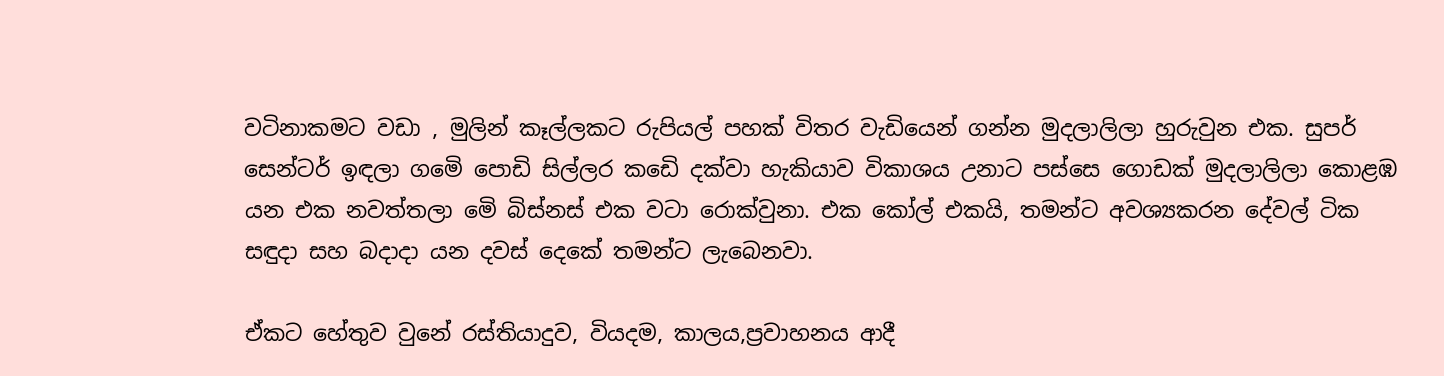වටිනාකමට වඩා , මුලින් කෑල්ලකට රුපියල් පහක් විතර වැඩියෙන් ගන්න මුදලාලිලා හුරුවුන එක. සුපර් සෙන්ටර් ඉඳලා ගමෙි පොඩි සිල්ලර කඩෙි දක්වා හැකියාව විකාශය උනාට පස්සෙ ගොඩක් මුදලාලිලා කොළඹ යන එක නවත්තලා මෙි බිස්නස් එක වටා රොක්වුනා. එක කෝල් එකයි, තමන්ට අවශ්‍යකරන දේවල් ටික සඳුදා සහ බදාදා යන දවස් දෙකේ තමන්ට ලැබෙනවා.

ඒකට හේතුව වුනේ රස්තියාදුව, වියදම, කාලය,ප්‍රවාහනය ආදී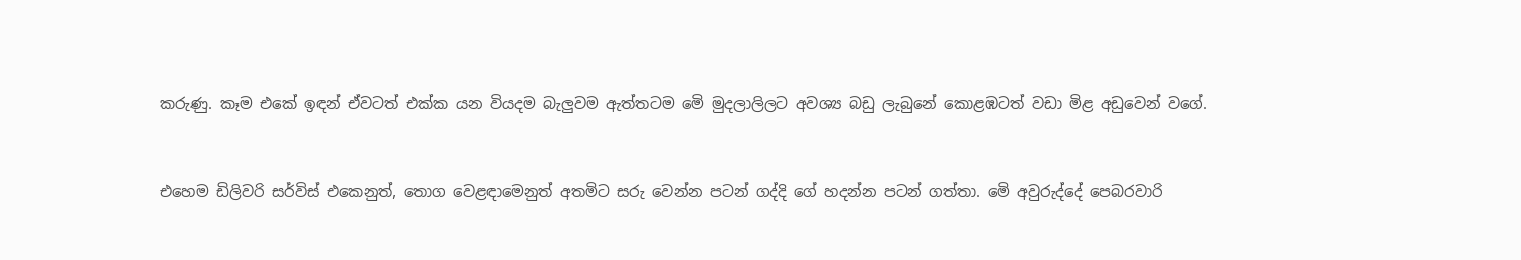කරුණු. කෑම එකේ ඉඳන් ඒවටත් එක්ක යන වියදම බැලුවම ඇත්තටම මෙි මුදලාලිලට අවශ්‍ය බඩු ලැබුනේ කොළඹටත් වඩා මිළ අඩුවෙන් වගේ.


එහෙම ඩිලිවරි සර්විස් එකෙනුත්, තොග වෙළඳාමෙනුත් අතමිට සරු වෙන්න පටන් ගද්දි ගේ හදන්න පටන් ගත්තා. මෙි අවුරුද්දේ පෙබරවාරි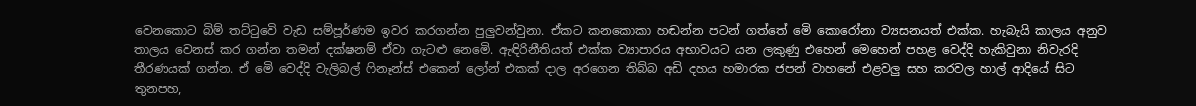වෙනකොට බිම් තට්ටුවෙි වැඩ සම්පූර්ණම ඉවර කරගන්න පුලුවන්වුනා. ඒකට කනකොකා හඬන්න පටන් ගත්තේ මෙි කොරෝනා ව්‍යසනයත් එක්ක. හැබැයි කාලය අනුව තාලය වෙනස් කර ගන්න තමන් දක්ෂනම් ඒවා ගැටළු නෙමෙි. ඇඳිරිනීතියත් එක්ක ව්‍යාපාරය අභාවයට යන ලකුණු එහෙන් මෙහෙන් පහළ වෙද්දි හැකිවුනා නිවැරදි තීරණයක් ගන්න. ඒ මෙි වෙද්දි වැලිබල් ෆිනෑන්ස් එකෙන් ලෝන් එකක් දාල අරගෙන තිබ්බ අඩි දහය හමාරක ජපන් වාහනේ එළවලු සහ කරවල හාල් ආදියේ සිට තුනපහ,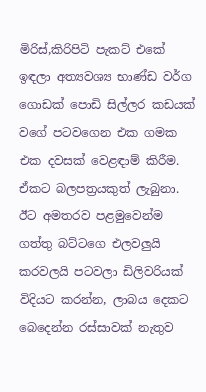මිරිස්,කිරිපිටි පැකට් එකේ ඉඳලා අත්‍යවශ්‍ය භාණ්ඩ වර්ග ගොඩක් පොඩි සිල්ලර කඩයක් වගේ පටවගෙන එක ගමක එක දවසක් වෙළඳාම් කිරීම. ඒකට බලපත්‍රයකුත් ලැබුනා. ඊට අමතරව පළමුවෙන්ම ගත්තු බට්ටගෙ එලවලුයි කරවලයි පටවලා ඩිලිවරියක් විදියට කරන්න, ලාබය දෙකට බෙදෙන්න රස්සාවක් නැතුව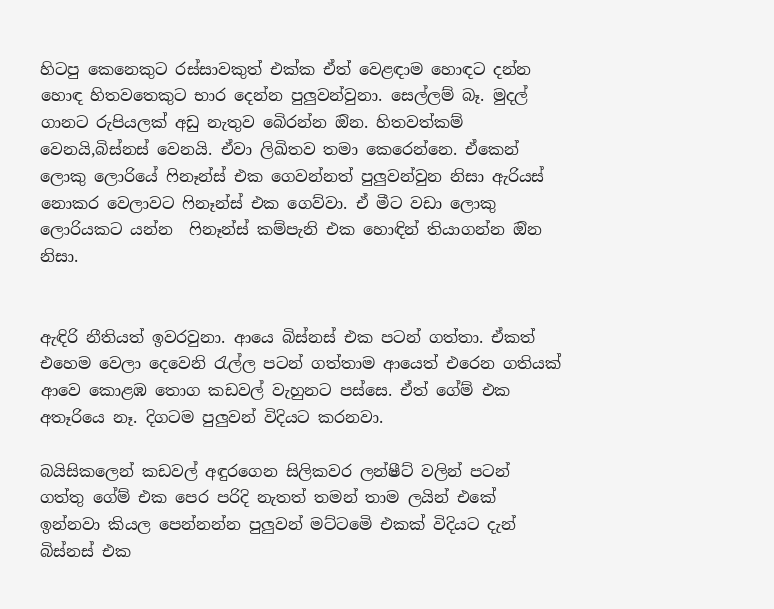හිටපු කෙනෙකුට රස්සාවකුත් එක්ක ඒත් වෙළඳාම හොඳට දන්න හොඳ හිතවතෙකුට භාර දෙන්න පුලුවන්වුනා. සෙල්ලම් බෑ. මුදල් ගානට රුපියලක් අඩු නැතුව බෙිරන්න ඔින. හිතවත්කම් වෙනයි,බිස්නස් වෙනයි. ඒවා ලිඛිතව තමා කෙරෙන්නෙ. ඒකෙන් ලොකු ලොරියේ ෆිනෑන්ස් එක ගෙවන්නත් පුලුවන්වුන නිසා ඇරියස් නොකර වෙලාවට ෆිනෑන්ස් එක ගෙව්වා. ඒ මීට වඩා ලොකු ලොරියකට යන්න  ෆිනෑන්ස් කම්පැනි එක හොඳින් තියාගන්න ඔින නිසා.


ඇඳිරි නීතියත් ඉවරවුනා. ආයෙ බිස්නස් එක පටන් ගත්තා. ඒකත් එහෙම වෙලා දෙවෙනි රැල්ල පටන් ගත්තාම ආයෙත් එරෙන ගතියක් ආවෙ කොළඹ තොග කඩවල් වැහුනට පස්සෙ. ඒත් ගේම් එක අතෑරියෙ නෑ. දිගටම පුලුවන් විදියට කරනවා.

බයිසිකලෙන් කඩවල් අඳුරගෙන සිලිකවර ලන්ෂීට් වලින් පටන් ගත්තු ගේම් එක පෙර පරිදි නැතත් තමන් තාම ලයින් එකේ ඉන්නවා කියල පෙන්නන්න පුලුවන් මට්ටමෙි එකක් විදියට දැන් බිස්නස් එක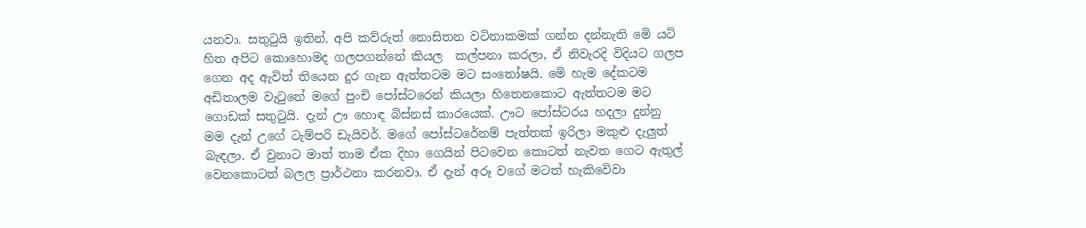යනවා. සතුටුයි ඉතින්. අපි කව්රුත් නොසිතන වටිනාකමක් ගන්න දන්නැති මෙි යටි හිත අපිට කොහොමද ගලපගන්නේ කියල  කල්පනා කරලා, ඒ නිවැරදි විදියට ගලප ගෙන අද ඇවිත් තියෙන දුර ගැන ඇත්තටම මට සංතෝෂයි. මෙි හැම දේකටම අඩිතාලම වැටුනේ මගේ පුංචි පෝස්ටරෙන් කියලා හිතෙනකොට ඇත්තටම මට ගොඩක් සතුටුයි. දැන් ඌ හොඳ බිස්නස් කාරයෙක්. ඌට පෝස්ටරය හදලා දුන්නු මම දැන් උගේ ටැම්පරි ඩැයිවර්. මගේ පෝස්ටරේනම් පැත්තක් ඉරිලා මකුළු දැලුත් බැඳලා. ඒ වුනාට මාත් තාම ඒක දිහා ගෙයින් පිටවෙන කොටත් නැවත ගෙට ඇතුල් වෙනකොටත් බලල ප්‍රාර්ථනා කරනවා. ඒ දැන් අරූ වගේ මටත් හැකිවෙිවා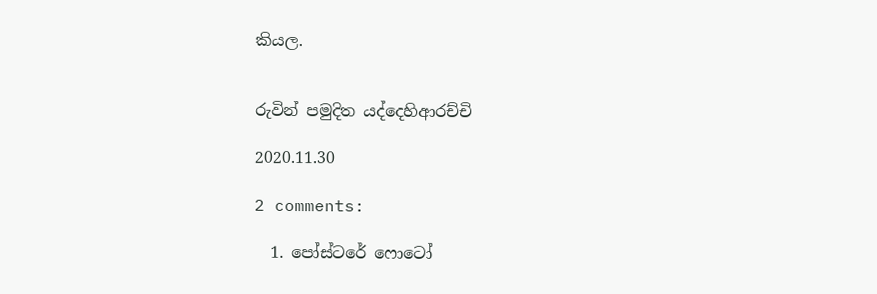කියල.


රුවින් පමුදිත යද්දෙහිආරච්චි

2020.11.30

2 comments:

  1. පෝස්ටරේ ෆොටෝ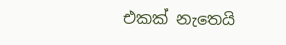එකක් නැතෙයි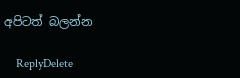අපිටත් බලන්න

    ReplyDelete